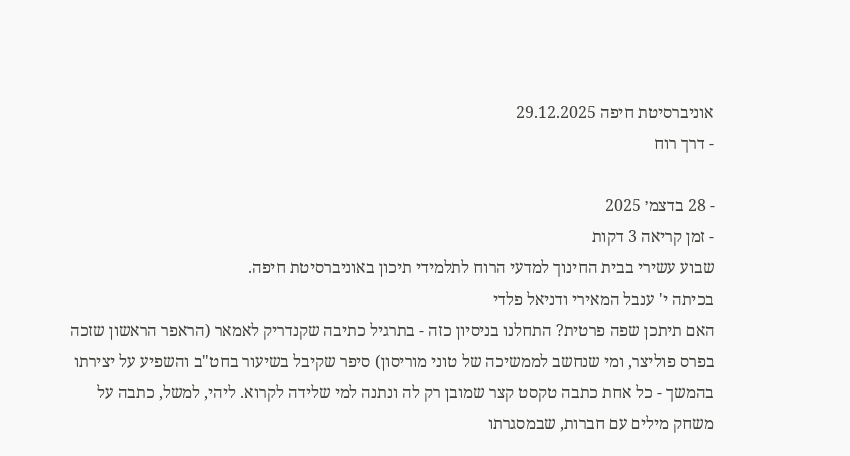אוניברסיטת חיפה 29.12.2025
- דרך רוח

- 28 בדצמ׳ 2025
- זמן קריאה 3 דקות
שבוע עשירי בבית החינוך למדעי הרוח לתלמידי תיכון באוניברסיטת חיפה.
בכיתה י' ענבל המאירי ודניאל פלדי
האם תיתכן שפה פרטית? התחלנו בניסיון כזה - בתרגיל כתיבה שקנדריק לאמאר (הראפר הראשון שזכה בפרס פוליצר, ומי שנחשב לממשיכה של טוני מוריסון) סיפר שקיבל בשיעור בחט"ב והשפיע על יצירתו בהמשך - כל אחת כתבה טקסט קצר שמובן רק לה ונתנה למי שלידה לקרוא. ליהי, למשל, כתבה על משחק מילים עם חברות, שבמסגרתו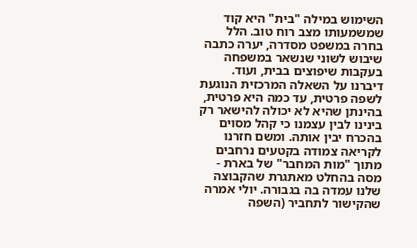השימוש במילה "בית" היא קוד שמשמעותו מצב רוח טוב. הלל בחרה במשפט מסדרה, יערה כתבה שיבוש לשוני שנשאר במשפחה בעקבות שיפוצים בבית, ועוד. דיברנו על השאלה המרכזית הנוגעת לשפה פרטית, עד כמה היא פרטית, בהינתן שהיא לא יכולה להישאר רק בינינו לבין עצמנו כי קהל מסוים בהכרח יבין אותה. ומשם חזרנו לקריאה צמודה בקטעים נרחבים מתוך "מות המחבר" של בארת - מסה בהחלט מאתגרת שהקבוצה שלנו עמדה בה בגבורה. יולי אמרה שהקישור לתחביר (השפה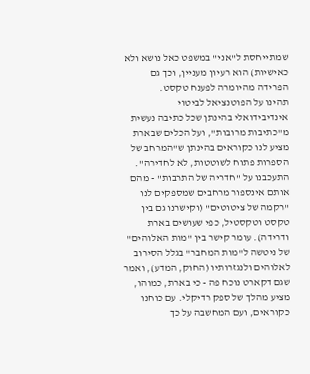שמתייחסת ל"אני" במשפט כאל נושא ולא כאישיות) הוא רעיון מעניין, וכך גם הפרידה מהיומרה לפענח טקסט.
תהינו על הפוטנציאל לביטוי אינדיבידואלי בהינתן שכל כתיבה נעשית מ"כתיבות מרובות", ועל הכלים שבארת מציע לנו כקוראים בהינתן ש"המרחב של הספרות פתוח לשוטטות, לא לחדירה". התעכבנו על "חדריה של התרבות" - מהם אותם אינספור מרחבים שמספקים לנו "רקמה של ציטוטים" (וקישרנו גם בין טקסט וטקסטיל, כפי שעושים בארת ודרידה). עומר קישר בין "מות האלוהים" של ניטשה ל"מות המחבר" בגלל הסירוב לאלוהים ולנגזרותיו (החוק, המדע), ואמר שגם דקארט נוכח פה - כי בארת, כמוהו, מציע מהלך של ספק רדיקלי. עם כוחנו כקוראים, ועם המחשבה על כך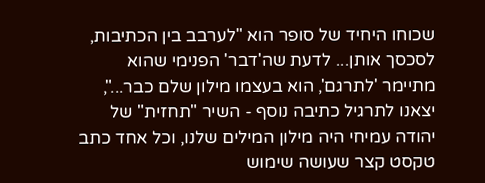שכוחו היחיד של סופר הוא "לערבב בין הכתיבות, לסכסך אותן... לדעת שה'דבר' הפנימי שהוא מתיימר 'לתרגם', הוא בעצמו מילון שלם כבר...", יצאנו לתרגיל כתיבה נוסף - השיר "תחזית" של יהודה עמיחי היה מילון המילים שלנו, וכל אחד כתב טקסט קצר שעושה שימוש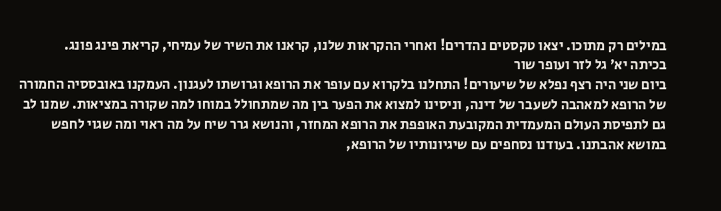במילים רק מתוכו. יצאו טקסטים נהדרים! ואחרי ההקראות שלנו, קראנו את השיר של עמיחי, קריאת פינג פונג.
בכיתה יא' גל לזר ועופר שור
ביום שני היה רצף נפלא של שיעורים! התחלנו בלקרוא עם עופר את הרופא וגרושתו לעגנון. העמקנו באובססיה החמורה של הרופא למאהבה לשעבר של דינה, וניסינו למצוא את הפער בין מה שמתחולל במוחו למה שקורה במציאות. שמנו לב גם לתפיסת העולם המעמדית המקובעת האופפת את הרופא המחזר, והנושא גרר שיח על מה ראוי ומה שגוי לחפש במושא אהבתנו. בעודנו נסחפים עם שיגיונותיו של הרופא,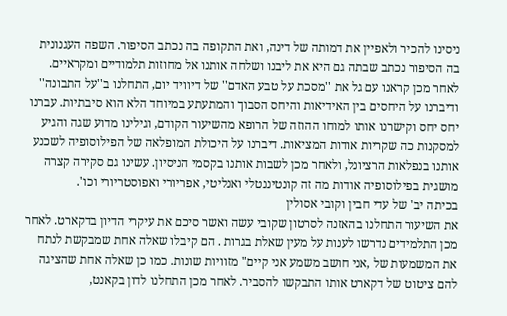ניסינו להכיר ולאפיין את דמותה של דינה, ואת התקופה בה נכתב הסיפור. השפה העגנונית בה הסיפור נכתב שבתה גם היא את ליבנו ושלחה אותנו אל מחוזות תלמודיים ומקראיים. לאחר מכן קראנו עם גל את ''מסכת על טבע האדם'' של דיוויד יום, התחלנו ב''על התבונה'' ודיברנו על היחסים בין האידיאות והיחס הסבוך והמתעתע במיוחד הלא הוא סיבתיות. עברנו יחס יחס וקישרנו אותו למוחו ההוזה של הרופא מהשיעור הקודם, וגילינו מדוע שגה והגיע למסקנות כה שקריות אודות המציאות. דיברנו על היכולת המופלאה של הפילוסופיה לשכנע אותנו בנפלאות הרציונל, ולאחר מכן לשבות אותנו בקסמי הניסיון. עשינו גם סקירה קצרה מושגית בפילוסופיה אודות מה זה קונטיננטלי ואנליטי, אפריורי ואפוסטריורי וכו'.
בכיתה יב' של עדי חבין וקובי אסולין
את השיעור התחלנו בהאזנה לסרטון שקובי עשה ואשר סיכם את עיקרי הדיון בדקארט. לאחר מכן התלמידים נדרשו לענות על מעין שאלת בגרות . הם קיבלו שאלה אחת שמבקשת לנתח את המשמעות של ,אני חושב משמע אני קיים" מזוויות שונות. כמו כן שאלה אחת שהציגה להם ציטוט של דקארט אותו התבקשו להסביר. לאחר מכן התחלנו לדון בקאנט,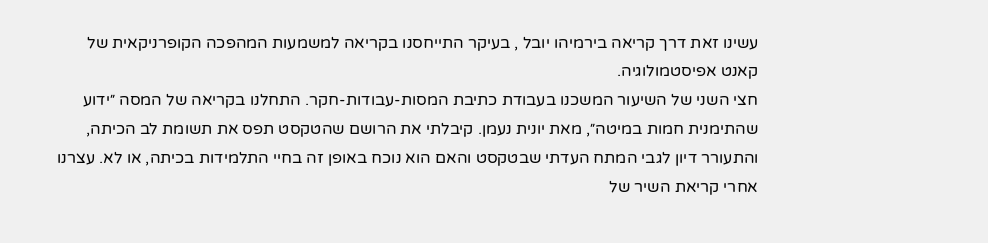עשינו זאת דרך קריאה בירמיהו יובל , בעיקר התייחסנו בקריאה למשמעות המהפכה הקופרניקאית של קאנט אפיסטמולוגיה.
חצי השני של השיעור המשכנו בעבודת כתיבת המסות-עבודות-חקר. התחלנו בקריאה של המסה ״ידוע שהתימנית חמות במיטה״, מאת יונית נעמן. קיבלתי את הרושם שהטקסט תפס את תשומת לב הכיתה, והתעורר דיון לגבי המתח העדתי שבטקסט והאם הוא נוכח באופן זה בחיי התלמידות בכיתה, או לא. עצרנו אחרי קריאת השיר של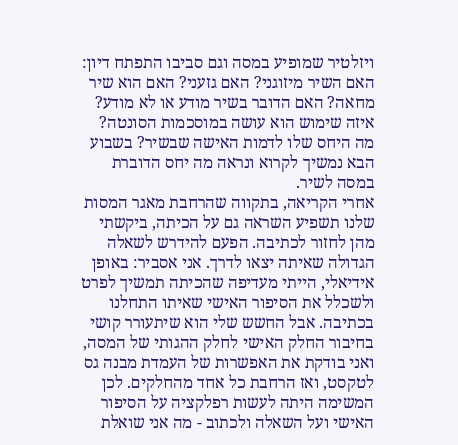ויזלטיר שמופיע במסה וגם סביבו התפתח דיון: האם השיר מיזוגני? האם גזעני? האם הוא שיר מחאה? האם הדובר בשיר מודע או לא מודע? איזה שימוש הוא עושה במוסכמות הסונטה? מה היחס שלו לדמות האישה שבשיר? בשבוע הבא נמשיך לקרוא ונראה מה יחס הדוברת במסה לשיר.
אחרי הקריאה, בתקווה שהרחבת מאגר המסות שלנו תשפיע השראה גם על הכיתה, ביקשתי מהן לחזור לכתיבה. הפעם להידרש לשאלה הגדולה שאיתה יצאו לדרך. אני אסביר: באופן אידיאלי, הייתי מעדיפה שהכיתה תמשיך לפרט ולשכלל את הסיפור האישי שאיתו התחלנו בכתיבה. אבל החשש שלי הוא שיתעורר קושי בחיבור החלק האישי לחלק ההגותי של המסה, ואני בודקת את האפשרות של העמדת מבנה גס לטקסט, ואז הרחבת כל אחד מהחלקים. לכן המשימה היתה לעשות רפלקציה על הסיפור האישי ועל השאלה ולכתוב - מה אני שואלת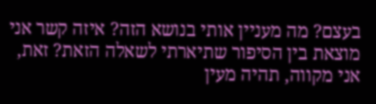בעצם? מה מעניין אותי בנושא הזה? איזה קשר אני מוצאת בין הסיפור שתיארתי לשאלה הזאת? זאת, אני מקווה, תהיה מעין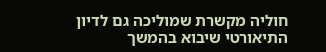חוליה מקשרת שמוליכה גם לדיון התיאורטי שיבוא בהמשך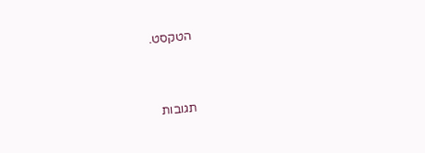הטקסט.


תגובות